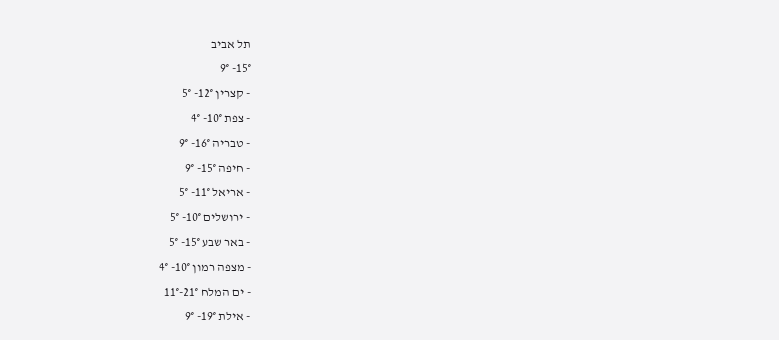תל אביב
15°- 9°
- קצרין 12°- 5°
- צפת 10°- 4°
- טבריה 16°- 9°
- חיפה 15°- 9°
- אריאל 11°- 5°
- ירושלים 10°- 5°
- באר שבע 15°- 5°
- מצפה רמון 10°- 4°
- ים המלח 21°-11°
- אילת 19°- 9°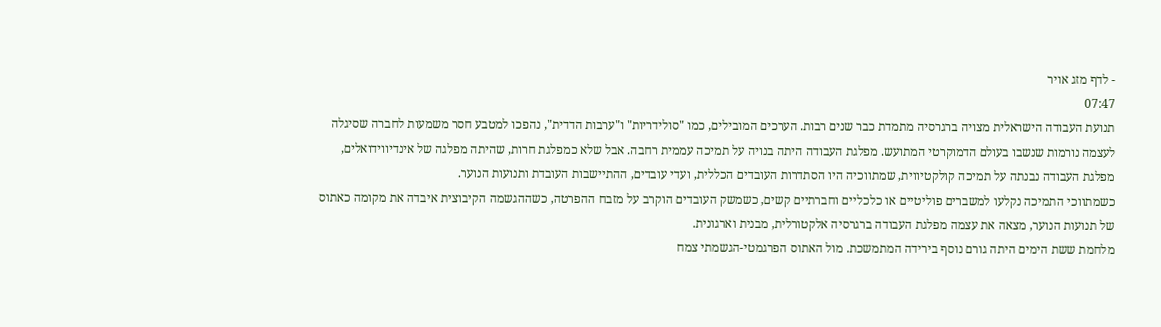- לדף מזג אויר
07:47
תנועת העבודה הישראלית מצויה ברגרסיה מתמדת כבר שנים רבות. הערכים המובילים, כמו "סולידריות" ו"ערבות הדדית", נהפכו למטבע חסר משמעות לחברה שסיגלה לעצמה נורמות שנשבו בעולם הדמוקרטי המתועש. מפלגת העבודה היתה בנויה על תמיכה עממית רחבה. אבל שלא כמפלגת חרות, שהיתה מפלגה של אינדיווידואלים, מפלגת העבודה נבנתה על תמיכה קולקטיווית, שמתווכיה היו הסתדרות העובדים הכללית, ועדי עובדים, ההתיישבות העובדת ותנועות הנוער.
כשמתווכי התמיכה נקלעו למשברים פוליטיים או כלכליים וחברתיים קשים, כשמשק העובדים הוקרב על מזבח ההפרטה, כשההגשמה הקיבוצית איבדה את מקומה כאתוס של תנועות הנוער, מצאה את עצמה מפלגת העבודה ברגרסיה אלקטורלית, מבנית וארגונית.
מלחמת ששת הימים היתה גורם נוסף בירידה המתמשכת. מול האתוס הפרגמטי-הגשמתי צמח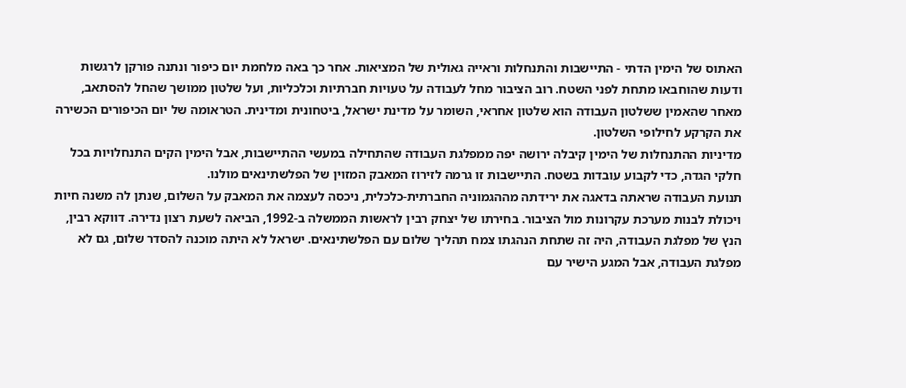האתוס של הימין הדתי - התיישבות והתנחלות וראייה גאולית של המציאות. אחר כך באה מלחמת יום כיפור ונתנה פורקן לרגשות ודעות שהוחבאו מתחת לפני השטח. רוב הציבור מחל לעבודה על טעויות חברתיות וכלכליות, ועל שלטון ממושך שהחל להסתאב, מאחר שהאמין ששלטון העבודה הוא שלטון אחראי, השומר על מדינת ישראל, ביטחונית ומדינית. הטראומה של יום הכיפורים הכשירה את הקרקע לחילופי השלטון.
מדיניות ההתנחלות של הימין קיבלה ירושה יפה ממפלגת העבודה שהתחילה במעשי ההתיישבות, אבל הימין הקים התנחלויות בכל חלקי הגדה, כדי לקבוע עובדות בשטח. התיישבות זו גרמה לזירוז המאבק המזוין של הפלשתינאים מולנו.
תנועת העבודה שראתה בדאגה את ירידתה מההגמוניה החברתית-כלכלית, ניכסה לעצמה את המאבק על השלום, שנתן לה משנה חיות ויכולת לבנות מערכת עקרונות מול הציבור. בחירתו של יצחק רבין לראשות הממשלה ב-1992, הביאה לשעת רצון נדירה. דווקא רבין, הנץ של מפלגת העבודה, היה זה שתחת הנהגתו צמח תהליך שלום עם הפלשתינאים. ישראל לא היתה מוכנה להסדר שלום, גם לא מפלגת העבודה, אבל המגע הישיר עם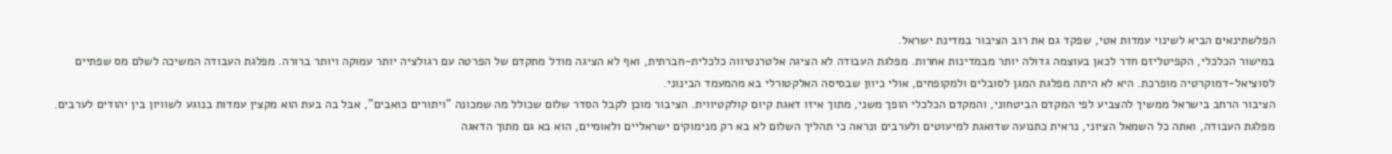הפלשתינאים הביא לשינוי עמדות אטי, שפקד גם את רוב הציבור במדינת ישראל.
במישור הכלכלי, הקפיטליזם חדר לכאן בעוצמה גדולה יותר מבמדינות אחרות. מפלגת העבודה לא הציגה אלטרנטיווה כלכלית-חברתית, ואף לא הציגה מודל מתקדם של הפרטה עם רגולציה יותר עמוקה ויותר ברורה. מפלגת העבודה המשיכה לשלם מס שפתיים לסוציאל-דמוקרטיה מופרכת. היא לא היתה מפלגת המגן לסובלים ולמקופחים, אולי כיוון שבסיסה האלקטורלי בא מהמעמד הבינוני.
הציבור הרחב בישראל ממשיך להצביע לפי המקדם הביטחוני, והמקדם הכלכלי הופך משני, מתוך איזו דאגת קיום קולקטיווית. הציבור מוכן לקבל הסדר שלום שכולל מה שמכונה "ויתורים כואבים", אבל בה בעת הוא מקצין עמדות בנוגע לשוויון בין יהודים לערבים. מפלגת העבודה, ואתה כל השמאל הציוני, נראית כתנועה שדואגת למיעוטים ולערבים ונראה כי תהליך השלום לא בא רק מנימוקים ישראליים ולאומיים, הוא בא גם מתוך הדאגה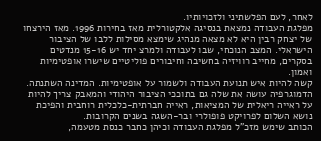לאחר, לעם הפלשתיני ולזכויותיו.
מפלגת העבודה נמצאת בנסיגה אלקטורלית מאז בחירות 1996. מאז הירצחו של יצחק רבין היא לא מצאה מנהיג שימצא מסילות ללבו של הציבור הישראלי. המצב הנוכחי, שבו לעבודה ולמרצ יחד יש 15-16 מנדטים בסקרים, מחייב רוויזיה בחשיבה וחיבורים פוליטיים שישרו אופטימיות ואמון.
קשה להיות איש תנועת העבודה ולשמור על אופטימיות. המדינה השתנתה. הדמוגרפיה עושה את שלה גם בתוככי הציבור היהודי והמאבק צריך להיות על ראייה ריאלית של המציאות, ראייה חברתית-כלכלית רוחבית והפיכת נושא השלום לפרויקט פופולרי ובר-השגה בשנים הקרובות.
הכותב שימש מזכ"ל מפלגת העבודה וכיהן כחבר כנסת מטעמה,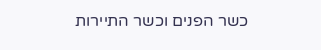כשר הפנים וכשר התיירות